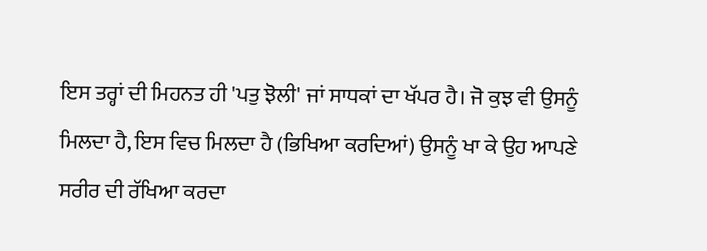ਇਸ ਤਰ੍ਹਾਂ ਦੀ ਮਿਹਨਤ ਹੀ 'ਪਤੁ ਝੋਲੀ' ਜਾਂ ਸਾਧਕਾਂ ਦਾ ਖੱਪਰ ਹੈ। ਜੋ ਕੁਝ ਵੀ ਉਸਨੂੰ ਮਿਲਦਾ ਹੈ, ਇਸ ਵਿਚ ਮਿਲਦਾ ਹੈ (ਭਿਖਿਆ ਕਰਦਿਆਂ) ਉਸਨੂੰ ਖਾ ਕੇ ਉਹ ਆਪਣੇ ਸਰੀਰ ਦੀ ਰੱਖਿਆ ਕਰਦਾ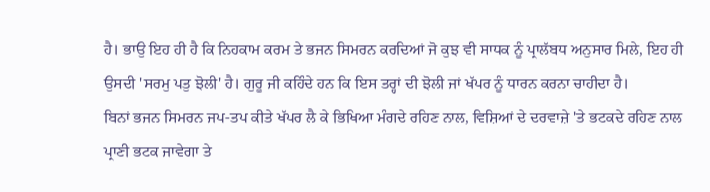ਹੈ। ਭਾਉ ਇਹ ਹੀ ਹੈ ਕਿ ਨਿਹਕਾਮ ਕਰਮ ਤੇ ਭਜਨ ਸਿਮਰਨ ਕਰਦਿਆਂ ਜੋ ਕੁਝ ਵੀ ਸਾਧਕ ਨੂੰ ਪ੍ਰਾਲੱਬਧ ਅਨੁਸਾਰ ਮਿਲੇ, ਇਹ ਹੀ ਉਸਦੀ 'ਸਰਮੁ ਪਤੁ ਝੋਲੀ' ਹੈ। ਗੁਰੂ ਜੀ ਕਹਿੰਦੇ ਹਨ ਕਿ ਇਸ ਤਰ੍ਹਾਂ ਦੀ ਝੋਲੀ ਜਾਂ ਖੱਪਰ ਨੂੰ ਧਾਰਨ ਕਰਨਾ ਚਾਹੀਦਾ ਹੈ।
ਬਿਨਾਂ ਭਜਨ ਸਿਮਰਨ ਜਪ-ਤਪ ਕੀਤੇ ਖੱਪਰ ਲੈ ਕੇ ਭਿਖਿਆ ਮੰਗਦੇ ਰਹਿਣ ਨਾਲ, ਵਿਸ਼ਿਆਂ ਦੇ ਦਰਵਾਜ਼ੇ 'ਤੇ ਭਟਕਦੇ ਰਹਿਣ ਨਾਲ ਪ੍ਰਾਣੀ ਭਟਕ ਜਾਵੇਗਾ ਤੇ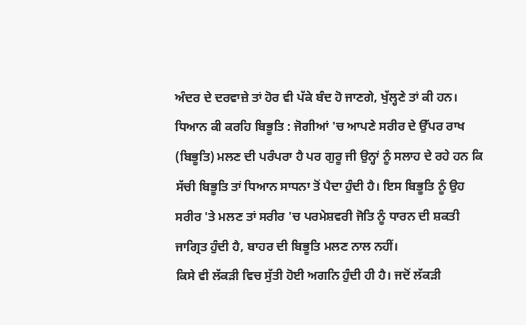ਅੰਦਰ ਦੇ ਦਰਵਾਜ਼ੇ ਤਾਂ ਹੋਰ ਵੀ ਪੱਕੇ ਬੰਦ ਹੋ ਜਾਣਗੇ, ਖੁੱਲ੍ਹਣੇ ਤਾਂ ਕੀ ਹਨ।
ਧਿਆਨ ਕੀ ਕਰਹਿ ਬਿਭੂਤਿ : ਜੋਗੀਆਂ 'ਚ ਆਪਣੇ ਸਰੀਰ ਦੇ ਉੱਪਰ ਰਾਖ (ਬਿਭੂਤਿ) ਮਲਣ ਦੀ ਪਰੰਪਰਾ ਹੈ ਪਰ ਗੁਰੂ ਜੀ ਉਨ੍ਹਾਂ ਨੂੰ ਸਲਾਹ ਦੇ ਰਹੇ ਹਨ ਕਿ ਸੱਚੀ ਬਿਭੂਤਿ ਤਾਂ ਧਿਆਨ ਸਾਧਨਾ ਤੋਂ ਪੈਦਾ ਹੁੰਦੀ ਹੈ। ਇਸ ਬਿਭੂਤਿ ਨੂੰ ਉਹ ਸਰੀਰ 'ਤੇ ਮਲਣ ਤਾਂ ਸਰੀਰ 'ਚ ਪਰਮੇਸ਼ਵਰੀ ਜੋਤਿ ਨੂੰ ਧਾਰਨ ਦੀ ਸ਼ਕਤੀ ਜਾਗ੍ਰਿਤ ਹੁੰਦੀ ਹੈ, ਬਾਹਰ ਦੀ ਬਿਭੂਤਿ ਮਲਣ ਨਾਲ ਨਹੀਂ।
ਕਿਸੇ ਵੀ ਲੱਕੜੀ ਵਿਚ ਸੁੱਤੀ ਹੋਈ ਅਗਨਿ ਹੁੰਦੀ ਹੀ ਹੈ। ਜਦੋਂ ਲੱਕੜੀ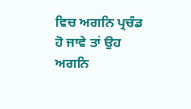ਵਿਚ ਅਗਨਿ ਪ੍ਰਚੰਡ ਹੋ ਜਾਵੇ ਤਾਂ ਉਹ ਅਗਨਿ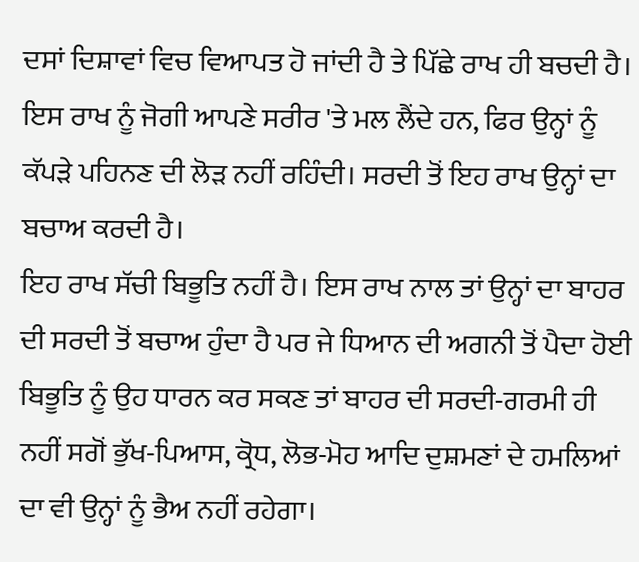ਦਸਾਂ ਦਿਸ਼ਾਵਾਂ ਵਿਚ ਵਿਆਪਤ ਹੋ ਜਾਂਦੀ ਹੈ ਤੇ ਪਿੱਛੇ ਰਾਖ ਹੀ ਬਚਦੀ ਹੈ। ਇਸ ਰਾਖ ਨੂੰ ਜੋਗੀ ਆਪਣੇ ਸਰੀਰ 'ਤੇ ਮਲ ਲੈਂਦੇ ਹਨ, ਫਿਰ ਉਨ੍ਹਾਂ ਨੂੰ ਕੱਪੜੇ ਪਹਿਨਣ ਦੀ ਲੋੜ ਨਹੀਂ ਰਹਿੰਦੀ। ਸਰਦੀ ਤੋਂ ਇਹ ਰਾਖ ਉਨ੍ਹਾਂ ਦਾ ਬਚਾਅ ਕਰਦੀ ਹੈ।
ਇਹ ਰਾਖ ਸੱਚੀ ਬਿਭੂਤਿ ਨਹੀਂ ਹੈ। ਇਸ ਰਾਖ ਨਾਲ ਤਾਂ ਉਨ੍ਹਾਂ ਦਾ ਬਾਹਰ ਦੀ ਸਰਦੀ ਤੋਂ ਬਚਾਅ ਹੁੰਦਾ ਹੈ ਪਰ ਜੇ ਧਿਆਨ ਦੀ ਅਗਨੀ ਤੋਂ ਪੈਦਾ ਹੋਈ ਬਿਭੂਤਿ ਨੂੰ ਉਹ ਧਾਰਨ ਕਰ ਸਕਣ ਤਾਂ ਬਾਹਰ ਦੀ ਸਰਦੀ-ਗਰਮੀ ਹੀ ਨਹੀਂ ਸਗੋਂ ਭੁੱਖ-ਪਿਆਸ, ਕ੍ਰੋਧ, ਲੋਭ-ਮੋਹ ਆਦਿ ਦੁਸ਼ਮਣਾਂ ਦੇ ਹਮਲਿਆਂ ਦਾ ਵੀ ਉਨ੍ਹਾਂ ਨੂੰ ਭੈਅ ਨਹੀਂ ਰਹੇਗਾ।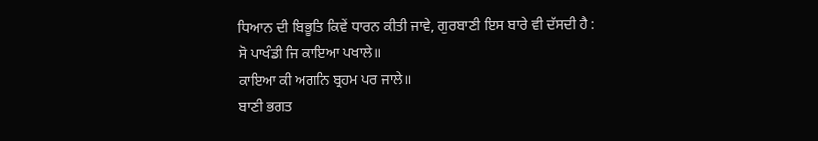ਧਿਆਨ ਦੀ ਬਿਭੂਤਿ ਕਿਵੇਂ ਧਾਰਨ ਕੀਤੀ ਜਾਵੇ, ਗੁਰਬਾਣੀ ਇਸ ਬਾਰੇ ਵੀ ਦੱਸਦੀ ਹੈ :
ਸੋ ਪਾਖੰਡੀ ਜਿ ਕਾਇਆ ਪਖਾਲੇ॥
ਕਾਇਆ ਕੀ ਅਗਨਿ ਬ੍ਰਹਮ ਪਰ ਜਾਲੇ॥
ਬਾਣੀ ਭਗਤ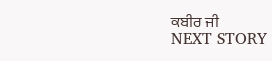ਕਬੀਰ ਜੀ
NEXT STORY